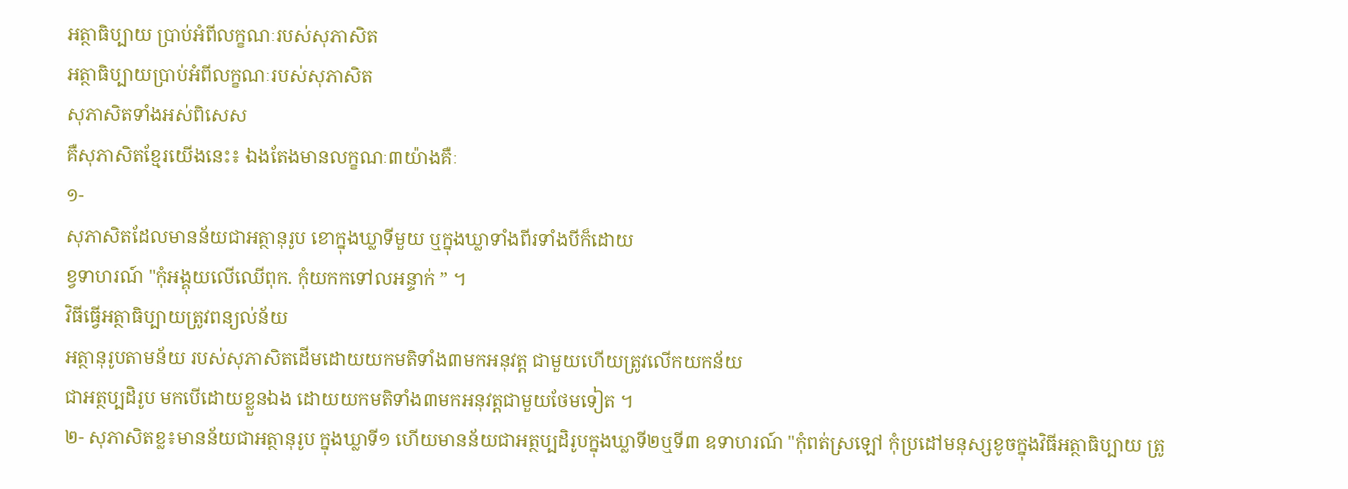អត្ថាធិប្បាយ ប្រាប់អំពីលក្ខណៈរបស់សុភាសិត
អត្ថាធិប្បាយប្រាប់អំពីលក្ខណៈរបស់សុភាសិត
សុភាសិតទាំងអស់ពិសេស
គឺសុភាសិតខ្មែរយើងនេះ៖ ឯងតែងមានលក្ខណៈ៣យ៉ាងគឺៈ
១-
សុភាសិតដែលមានន័យជាអត្ថានុរូប ខោក្នុងឃ្លាទីមួយ ឬក្នុងឃ្លាទាំងពីរទាំងបីក៏ដោយ
ខ្វទាហរណ៍ "កុំអង្គុយលើឈើពុក. កុំយកកទៅលអន្ទាក់ ” ។
វិធីធ្វើអត្ថាធិប្បាយត្រូវពន្យល់ន័យ
អត្ថានុរូបតាមន័យ របស់សុភាសិតដើមដោយយកមតិទាំង៣មកអនុវត្ត ជាមួយហើយត្រូវលើកយកន័យ
ជាអត្ថប្បដិរូប មកបើដោយខ្លួនឯង ដោយយកមតិទាំង៣មកអនុវត្តជាមួយថែមទៀត ។
២- សុភាសិតខ្ល៖មានន័យជាអត្ថានុរូប ក្នុងឃ្លាទី១ ហើយមានន័យជាអត្ថប្បដិរូបក្នុងឃ្លាទី២ឬទី៣ ឧទាហរណ៍ "កុំពត់ស្រឡៅ កុំប្រដៅមនុស្សខូចក្នុងវិធីអត្ថាធិប្បាយ ត្រូ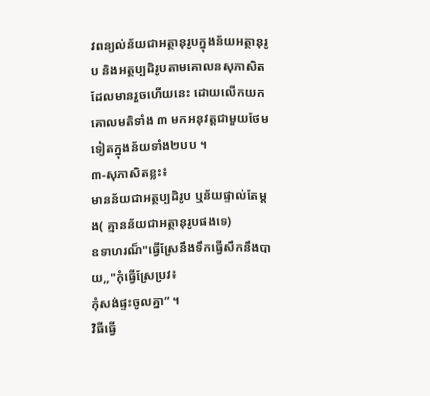វពន្យល់ន័យជាអត្ថានុរូបក្នុងន័យអត្ថានុរូប និងអត្ថប្បដិរូបតាមគោលនសុភាសិត ដែលមានរួចហើយនេះ ដោយលើកយកគោលមតិទាំង ៣ មកអនុវត្តជាមួយថែមទៀតក្នុងន័យទាំង២បប ។
៣-សុភាសិតខ្លះ៖
មានន័យជាអត្ថប្បដិរូប ឬន័យផ្ទាល់តែម្តង( គ្មានន័យជាអត្ថានុរូបផងទេ)
ឧទាហរណ៏"ធ្វើស្រែនឹងទឹកធ្វើសឹកនឹងបាយ,,"កុំធ្វើស្រែប្រវ៖
កុំសង់ផ្ទះចូលគ្នា” ។
វិធីធ្វើ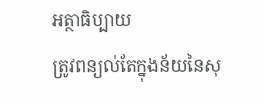អត្ថាធិប្បាយ
ត្រូវពន្យល់តែក្នុងន័យនៃសុ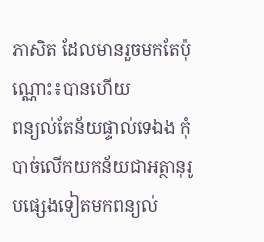ភាសិត ដែលមានរួចមកតែប៉ុណ្ណោះ៖បានហើយ
ពន្យល់តែន័យផ្ទាល់ទេឯង កុំបាច់លើកយកន័យជាអត្ថានុរូបផ្សេងទៀតមកពន្យល់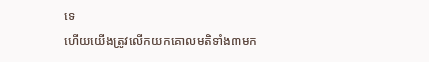ទេ
ហើយយើងត្រូវលើកយកគោលមតិទាំង៣មក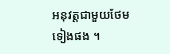អនុវត្តជាមួយថែមទៀងផង ។